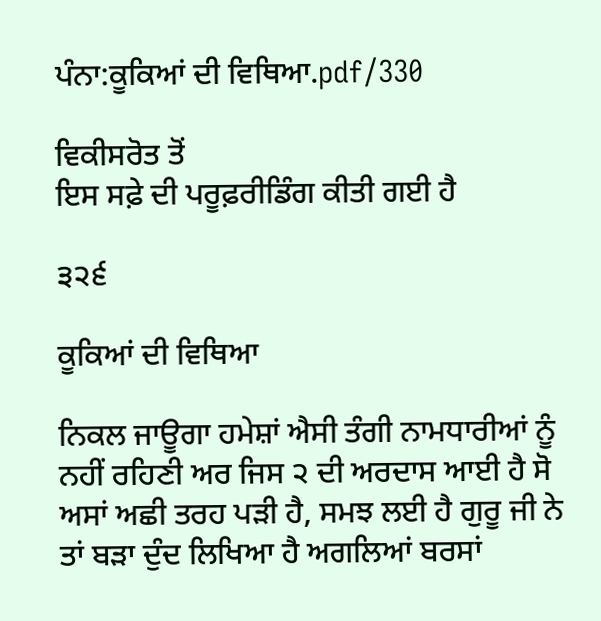ਪੰਨਾ:ਕੂਕਿਆਂ ਦੀ ਵਿਥਿਆ.pdf/330

ਵਿਕੀਸਰੋਤ ਤੋਂ
ਇਸ ਸਫ਼ੇ ਦੀ ਪਰੂਫ਼ਰੀਡਿੰਗ ਕੀਤੀ ਗਈ ਹੈ

੩੨੬

ਕੂਕਿਆਂ ਦੀ ਵਿਥਿਆ

ਨਿਕਲ ਜਾਊਗਾ ਹਮੇਸ਼ਾਂ ਐਸੀ ਤੰਗੀ ਨਾਮਧਾਰੀਆਂ ਨੂੰ ਨਹੀਂ ਰਹਿਣੀ ਅਰ ਜਿਸ ੨ ਦੀ ਅਰਦਾਸ ਆਈ ਹੈ ਸੋ ਅਸਾਂ ਅਛੀ ਤਰਹ ਪੜੀ ਹੈ, ਸਮਝ ਲਈ ਹੈ ਗੁਰੂ ਜੀ ਨੇ ਤਾਂ ਬੜਾ ਦੁੰਦ ਲਿਖਿਆ ਹੈ ਅਗਲਿਆਂ ਬਰਸਾਂ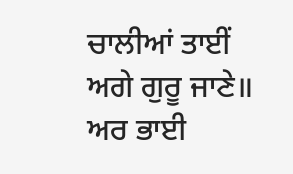ਚਾਲੀਆਂ ਤਾਈਂ ਅਗੇ ਗੁਰੂ ਜਾਣੇ॥ ਅਰ ਭਾਈ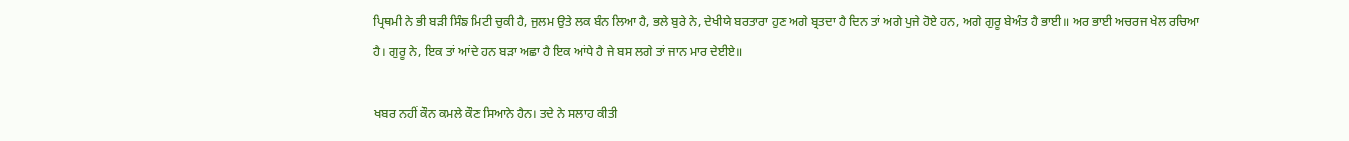ਪ੍ਰਿਥਮੀ ਨੇ ਭੀ ਬੜੀ ਸਿੰਙ ਮਿਟੀ ਚੁਕੀ ਹੈ, ਜੁਲਮ ਉਤੇ ਲਕ ਬੰਨ ਲਿਆ ਹੈ, ਭਲੇ ਬੁਰੇ ਨੇ, ਦੇਖੀਯੇ ਬਰਤਾਰਾ ਹੁਣ ਅਗੇ ਬ੍ਰਤਦਾ ਹੈ ਦਿਨ ਤਾਂ ਅਗੇ ਪੁਜੇ ਹੋਏ ਹਨ, ਅਗੇ ਗੁਰੂ ਬੇਅੰਤ ਹੈ ਭਾਈ॥ ਅਰ ਭਾਈ ਅਚਰਜ ਖੇਲ ਰਚਿਆ ਹੈ। ਗੁਰੂ ਨੇ, ਇਕ ਤਾਂ ਆਂਦੇ ਹਨ ਬੜਾ ਅਛਾ ਹੈ ਇਕ ਆਂਧੇ ਹੈ ਜੇ ਬਸ ਲਗੇ ਤਾਂ ਜਾਨ ਮਾਰ ਦੇਈਏ॥

ਖਬਰ ਨਹੀਂ ਕੌਨ ਕਮਲੇ ਕੌਣ ਸਿਆਨੇ ਹੈਨ। ਤਦੇ ਨੇ ਸਲਾਹ ਕੀਤੀ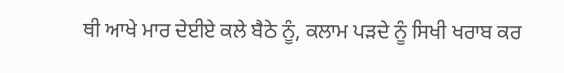ਥੀ ਆਖੇ ਮਾਰ ਦੇਈਏ ਕਲੇ ਬੈਠੇ ਨੂੰ, ਕਲਾਮ ਪੜਦੇ ਨੂੰ ਸਿਖੀ ਖਰਾਬ ਕਰ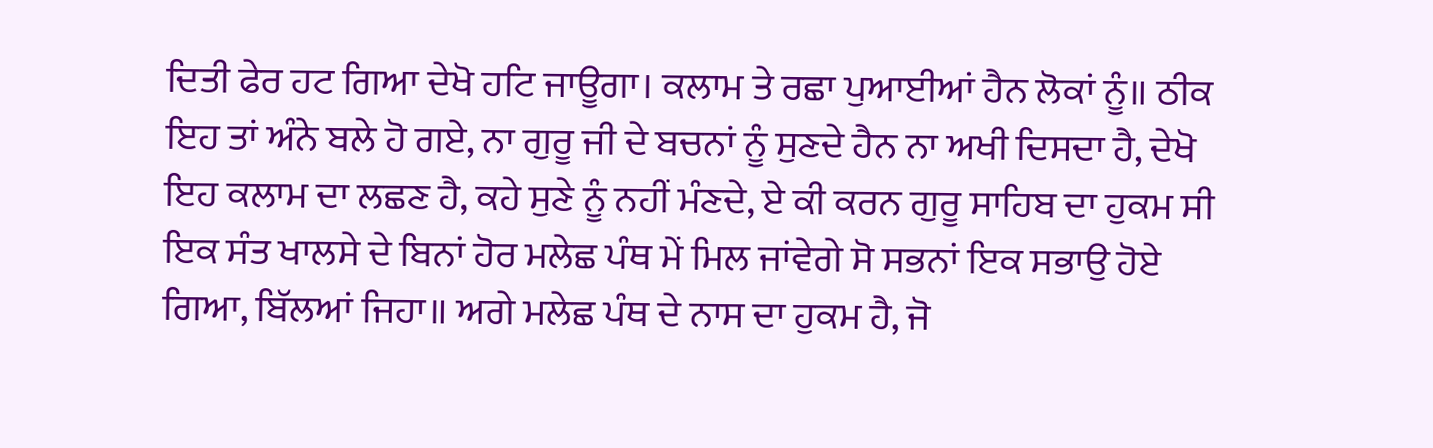ਦਿਤੀ ਫੇਰ ਹਟ ਗਿਆ ਦੇਖੋ ਹਟਿ ਜਾਊਗਾ। ਕਲਾਮ ਤੇ ਰਛਾ ਪੁਆਈਆਂ ਹੈਨ ਲੋਕਾਂ ਨੂੰ॥ ਠੀਕ ਇਹ ਤਾਂ ਅੰਨੇ ਬਲੇ ਹੋ ਗਏ, ਨਾ ਗੁਰੂ ਜੀ ਦੇ ਬਚਨਾਂ ਨੂੰ ਸੁਣਦੇ ਹੈਨ ਨਾ ਅਖੀ ਦਿਸਦਾ ਹੈ, ਦੇਖੋ ਇਹ ਕਲਾਮ ਦਾ ਲਛਣ ਹੈ, ਕਹੇ ਸੁਣੇ ਨੂੰ ਨਹੀਂ ਮੰਣਦੇ, ਏ ਕੀ ਕਰਨ ਗੁਰੂ ਸਾਹਿਬ ਦਾ ਹੁਕਮ ਸੀ ਇਕ ਸੰਤ ਖਾਲਸੇ ਦੇ ਬਿਨਾਂ ਹੋਰ ਮਲੇਛ ਪੰਥ ਮੇਂ ਮਿਲ ਜਾਂਵੇਗੇ ਸੋ ਸਭਨਾਂ ਇਕ ਸਭਾਉ ਹੋਏ ਗਿਆ, ਬਿੱਲਆਂ ਜਿਹਾ॥ ਅਗੇ ਮਲੇਛ ਪੰਥ ਦੇ ਨਾਸ ਦਾ ਹੁਕਮ ਹੈ, ਜੋ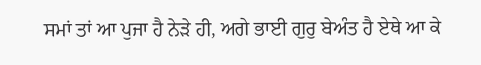ਸਮਾਂ ਤਾਂ ਆ ਪੁਜਾ ਹੈ ਨੇੜੇ ਹੀ, ਅਗੇ ਭਾਈ ਗੁਰੁ ਬੇਅੰਤ ਹੈ ਏਥੇ ਆ ਕੇ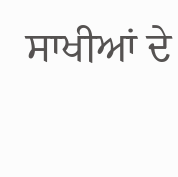ਸਾਖੀਆਂ ਦੇ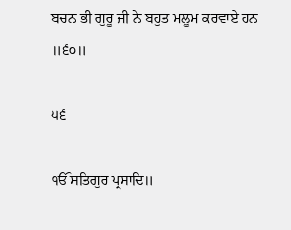ਬਚਨ ਭੀ ਗੁਰੂ ਜੀ ਨੇ ਬਹੁਤ ਮਲੂਮ ਕਰਵਾਏ ਹਨ ॥੬੦॥

੫੬

ੴ ਸਤਿਗੁਰ ਪ੍ਰਸਾਦਿ॥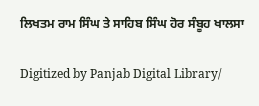ਲਿਖਤਮ ਰਾਮ ਸਿੰਘ ਤੇ ਸਾਹਿਬ ਸਿੰਘ ਹੋਰ ਸੰਬੂਹ ਖਾਲਸਾ

Digitized by Panjab Digital Library/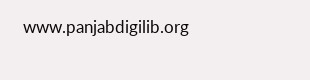www.panjabdigilib.org